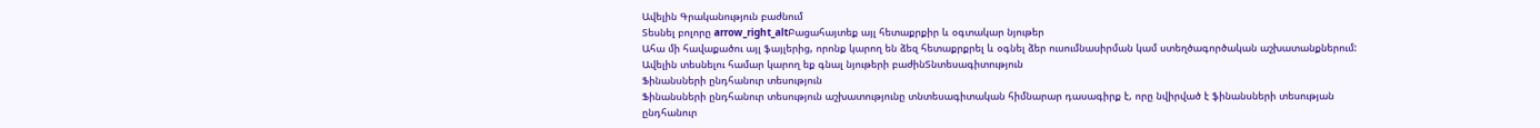Ավելին Գրականություն բաժնում
Տեսնել բոլորը arrow_right_altԲացահայտեք այլ հետաքրքիր և օգտակար նյութեր
Ահա մի հավաքածու այլ ֆայլերից, որոնք կարող են ձեզ հետաքրքրել և օգնել ձեր ուսումնասիրման կամ ստեղծագործական աշխատանքներում: Ավելին տեսնելու համար կարող եք գնալ նյութերի բաժինՏնտեսագիտություն
Ֆինանսների ընդհանուր տեսություն
Ֆինանսների ընդհանուր տեսություն աշխատությունը տնտեսագիտական հիմնարար դասագիրք է, որը նվիրված է ֆինանսների տեսության ընդհանուր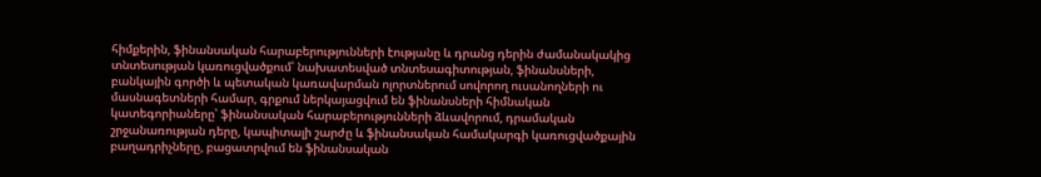հիմքերին, ֆինանսական հարաբերությունների էությանը և դրանց դերին ժամանակակից տնտեսության կառուցվածքում՝ նախատեսված տնտեսագիտության, ֆինանսների, բանկային գործի և պետական կառավարման ոլորտներում սովորող ուսանողների ու մասնագետների համար, գրքում ներկայացվում են ֆինանսների հիմնական կատեգորիաները՝ ֆինանսական հարաբերությունների ձևավորում, դրամական շրջանառության դերը, կապիտալի շարժը և ֆինանսական համակարգի կառուցվածքային բաղադրիչները, բացատրվում են ֆինանսական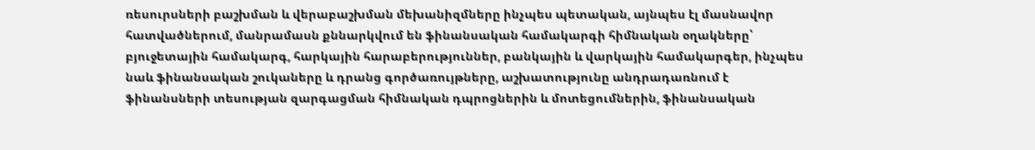ռեսուրսների բաշխման և վերաբաշխման մեխանիզմները ինչպես պետական, այնպես էլ մասնավոր հատվածներում, մանրամասն քննարկվում են ֆինանսական համակարգի հիմնական օղակները՝ բյուջետային համակարգ, հարկային հարաբերություններ, բանկային և վարկային համակարգեր, ինչպես նաև ֆինանսական շուկաները և դրանց գործառույթները, աշխատությունը անդրադառնում է ֆինանսների տեսության զարգացման հիմնական դպրոցներին և մոտեցումներին, ֆինանսական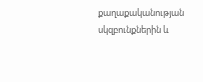քաղաքականության սկզբունքներին և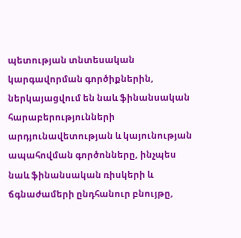պետության տնտեսական կարգավորման գործիքներին, ներկայացվում են նաև ֆինանսական հարաբերությունների արդյունավետության և կայունության ապահովման գործոնները, ինչպես նաև ֆինանսական ռիսկերի և ճգնաժամերի ընդհանուր բնույթը,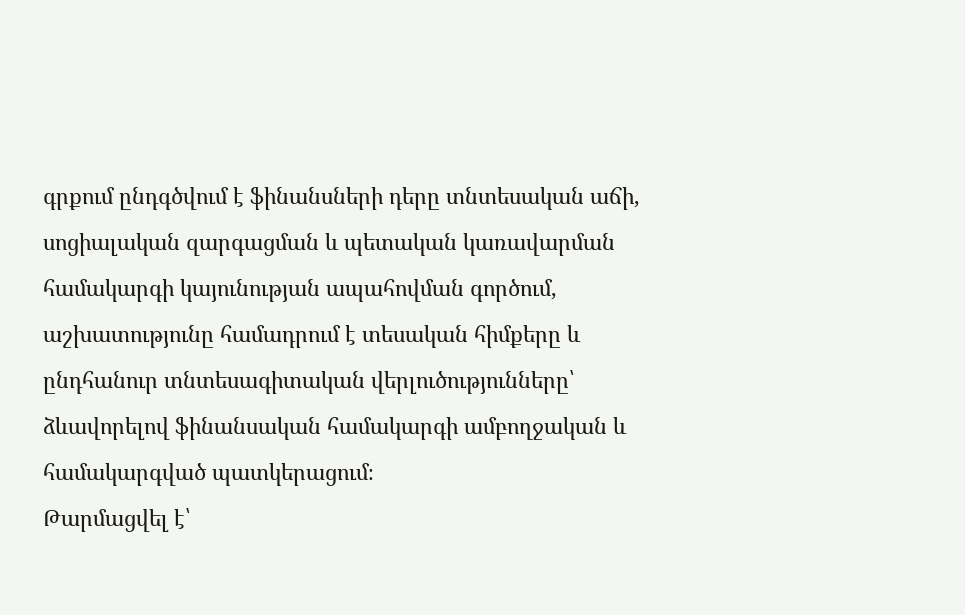գրքում ընդգծվում է ֆինանսների դերը տնտեսական աճի, սոցիալական զարգացման և պետական կառավարման համակարգի կայունության ապահովման գործում, աշխատությունը համադրում է տեսական հիմքերը և ընդհանուր տնտեսագիտական վերլուծությունները՝ ձևավորելով ֆինանսական համակարգի ամբողջական և համակարգված պատկերացում։
Թարմացվել է՝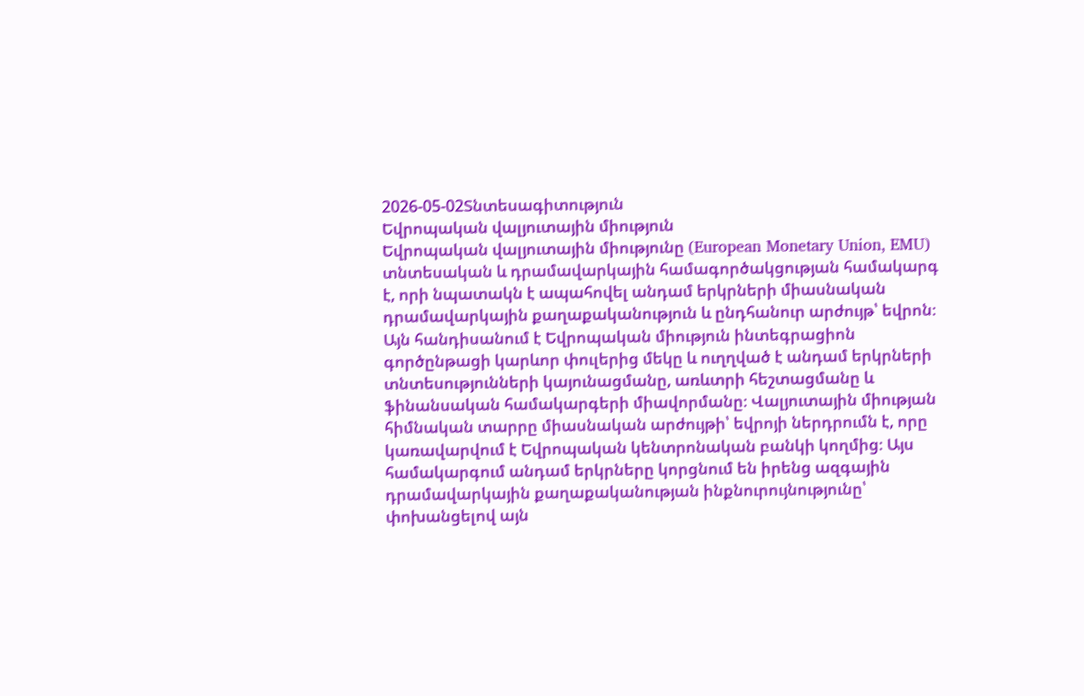2026-05-02Տնտեսագիտություն
Եվրոպական վալյուտային միություն
Եվրոպական վալյուտային միությունը (European Monetary Union, EMU) տնտեսական և դրամավարկային համագործակցության համակարգ է, որի նպատակն է ապահովել անդամ երկրների միասնական դրամավարկային քաղաքականություն և ընդհանուր արժույթ՝ եվրոն։ Այն հանդիսանում է Եվրոպական միություն ինտեգրացիոն գործընթացի կարևոր փուլերից մեկը և ուղղված է անդամ երկրների տնտեսությունների կայունացմանը, առևտրի հեշտացմանը և ֆինանսական համակարգերի միավորմանը։ Վալյուտային միության հիմնական տարրը միասնական արժույթի՝ եվրոյի ներդրումն է, որը կառավարվում է Եվրոպական կենտրոնական բանկի կողմից։ Այս համակարգում անդամ երկրները կորցնում են իրենց ազգային դրամավարկային քաղաքականության ինքնուրույնությունը՝ փոխանցելով այն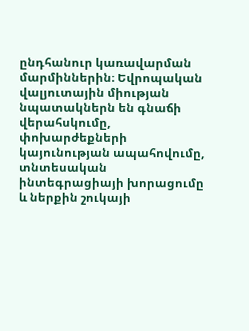ընդհանուր կառավարման մարմիններին։ Եվրոպական վալյուտային միության նպատակներն են գնաճի վերահսկումը, փոխարժեքների կայունության ապահովումը, տնտեսական ինտեգրացիայի խորացումը և ներքին շուկայի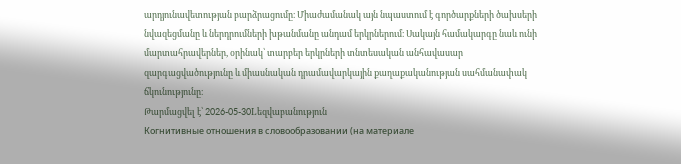արդյունավետության բարձրացումը։ Միաժամանակ այն նպաստում է գործարքների ծախսերի նվազեցմանը և ներդրումների խթանմանը անդամ երկրներում։ Սակայն համակարգը նաև ունի մարտահրավերներ, օրինակ՝ տարբեր երկրների տնտեսական անհավասար զարգացվածությունը և միասնական դրամավարկային քաղաքականության սահմանափակ ճկունությունը։
Թարմացվել է՝ 2026-05-30Lեզվաբանություն
Когнитивные отношения в словообразовании (на материале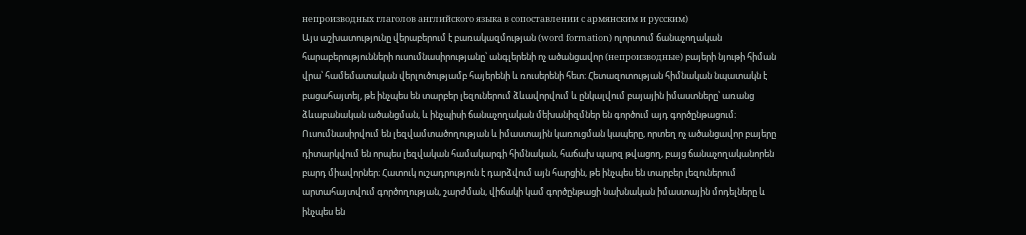непроизводных глаголов английского языка в сопоставлении с армянским и русским)
Այս աշխատությունը վերաբերում է բառակազմության (word formation) ոլորտում ճանաչողական հարաբերությունների ուսումնասիրությանը՝ անգլերենի ոչ ածանցավոր (непроизводные) բայերի նյութի հիման վրա՝ համեմատական վերլուծությամբ հայերենի և ռուսերենի հետ։ Հետազոտության հիմնական նպատակն է բացահայտել, թե ինչպես են տարբեր լեզուներում ձևավորվում և ընկալվում բայային իմաստները՝ առանց ձևաբանական ածանցման, և ինչպիսի ճանաչողական մեխանիզմներ են գործում այդ գործընթացում։ Ուսումնասիրվում են լեզվամտածողության և իմաստային կառուցման կապերը, որտեղ ոչ ածանցավոր բայերը դիտարկվում են որպես լեզվական համակարգի հիմնական, հաճախ պարզ թվացող, բայց ճանաչողականորեն բարդ միավորներ։ Հատուկ ուշադրություն է դարձվում այն հարցին, թե ինչպես են տարբեր լեզուներում արտահայտվում գործողության, շարժման, վիճակի կամ գործընթացի նախնական իմաստային մոդելները և ինչպես են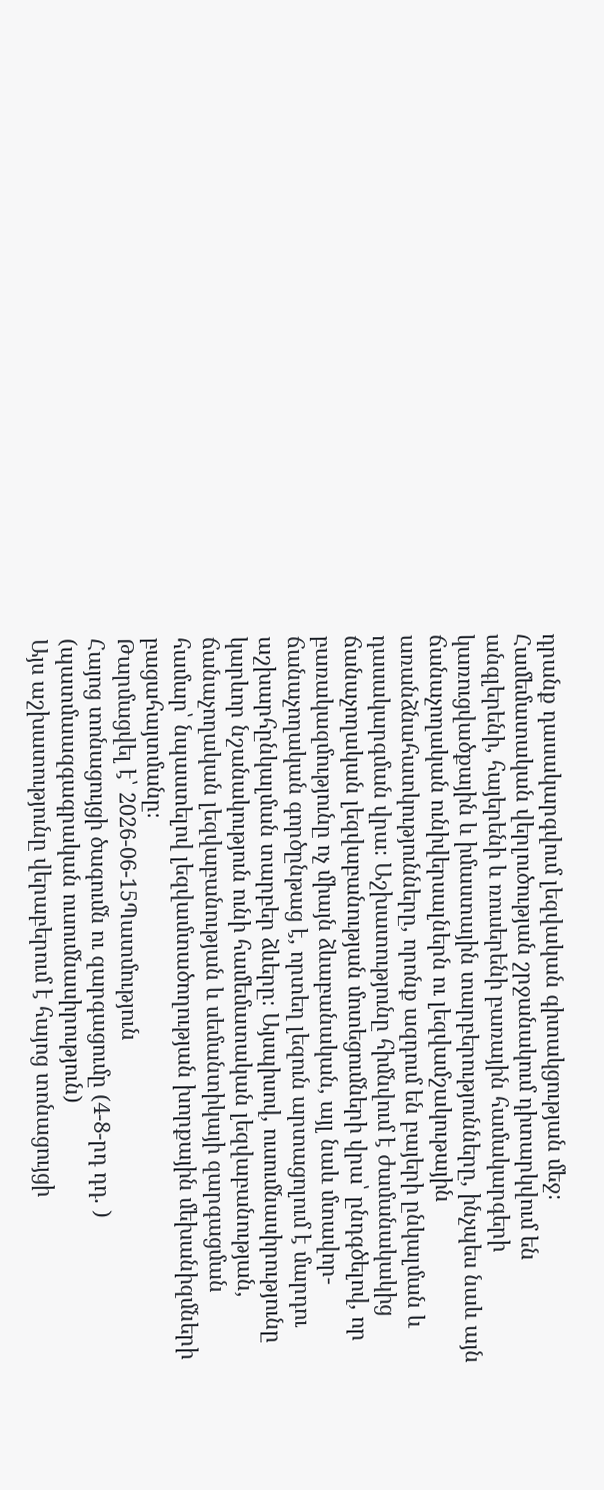դրանք դասակարգվում լեզվական գիտակցության մեջ։ Համեմատական վերլուծության շրջանակում դիտարկվում են անգլերենի, հայերենի և ռուսերենի բառային համակարգերի կառուցվածքային և իմաստային տարբերությունները, ինչպես նաև այն ճանաչողական ունիվերսալներն ու լեզվամշակութային առանձնահատկությունները, որոնք ազդում են բայերի ընկալման և դասակարգման վրա։ Աշխատությունը հիմնվում է ժամանակակից ճանաչողական լեզվաբանության մոտեցումների վրա՝ ընդգծելով, որ բառակազմությունը ոչ միայն ձևաբանական, այլ նաև մտավոր-ճանաչողական գործընթաց է, որտեղ լեզուն արտացոլում է մարդու աշխարհընկալման տարբեր ձևերը։ Այսպիսով, ուսումնասիրությունը կարևոր նշանակություն ունի համեմատական լեզվաբանության, ճանաչողական լեզվաբանության և սեմանտիկայի զարգացման համար՝ նպաստելով լեզվամտածողության խորքային մեխանիզմների բացահայտմանը։
Թարմացվել է՝ 2026-06-15Պատմություն
Հայոց տոնացույցի ծագումն ու զարգացումը (4-8-րդ դդ. ) (պատմաազգագրական ուսումնասիրություն)
Այս աշխատությունը վերաբերում է հայոց տոնացույցի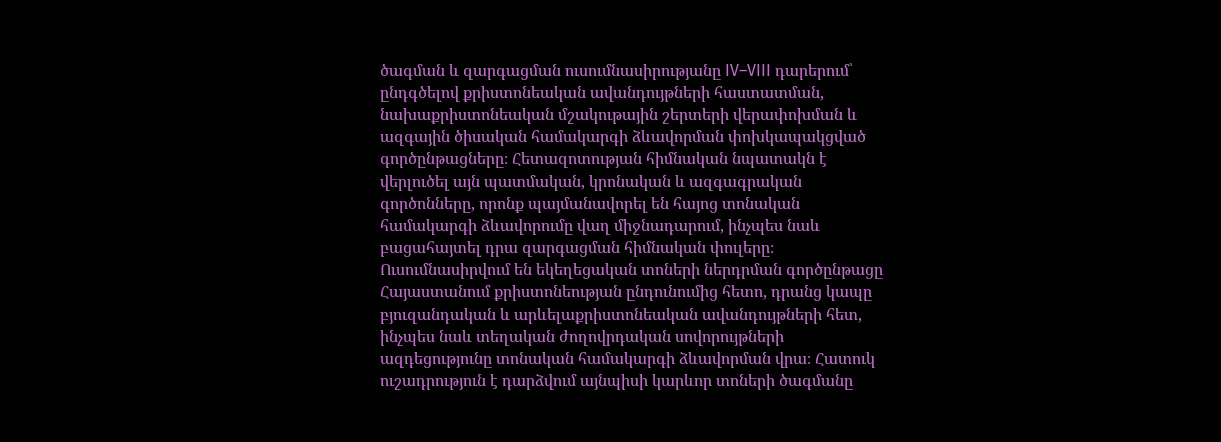ծագման և զարգացման ուսումնասիրությանը IV–VIII դարերում՝ ընդգծելով քրիստոնեական ավանդույթների հաստատման, նախաքրիստոնեական մշակութային շերտերի վերափոխման և ազգային ծիսական համակարգի ձևավորման փոխկապակցված գործընթացները։ Հետազոտության հիմնական նպատակն է վերլուծել այն պատմական, կրոնական և ազգագրական գործոնները, որոնք պայմանավորել են հայոց տոնական համակարգի ձևավորումը վաղ միջնադարում, ինչպես նաև բացահայտել դրա զարգացման հիմնական փուլերը։ Ուսումնասիրվում են եկեղեցական տոների ներդրման գործընթացը Հայաստանում քրիստոնեության ընդունումից հետո, դրանց կապը բյուզանդական և արևելաքրիստոնեական ավանդույթների հետ, ինչպես նաև տեղական ժողովրդական սովորույթների ազդեցությունը տոնական համակարգի ձևավորման վրա։ Հատուկ ուշադրություն է դարձվում այնպիսի կարևոր տոների ծագմանը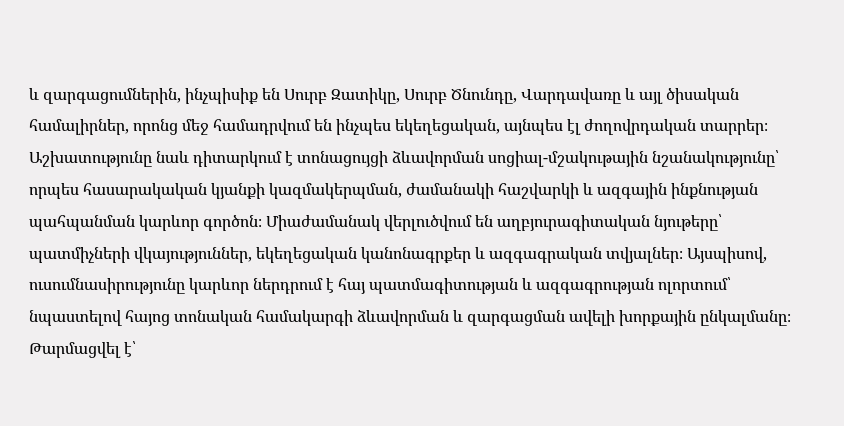և զարգացումներին, ինչպիսիք են Սուրբ Զատիկը, Սուրբ Ծնունդը, Վարդավառը և այլ ծիսական համալիրներ, որոնց մեջ համադրվում են ինչպես եկեղեցական, այնպես էլ ժողովրդական տարրեր։ Աշխատությունը նաև դիտարկում է տոնացույցի ձևավորման սոցիալ-մշակութային նշանակությունը՝ որպես հասարակական կյանքի կազմակերպման, ժամանակի հաշվարկի և ազգային ինքնության պահպանման կարևոր գործոն։ Միաժամանակ վերլուծվում են աղբյուրագիտական նյութերը՝ պատմիչների վկայություններ, եկեղեցական կանոնագրքեր և ազգագրական տվյալներ։ Այսպիսով, ուսումնասիրությունը կարևոր ներդրում է հայ պատմագիտության և ազգագրության ոլորտում՝ նպաստելով հայոց տոնական համակարգի ձևավորման և զարգացման ավելի խորքային ընկալմանը։
Թարմացվել է՝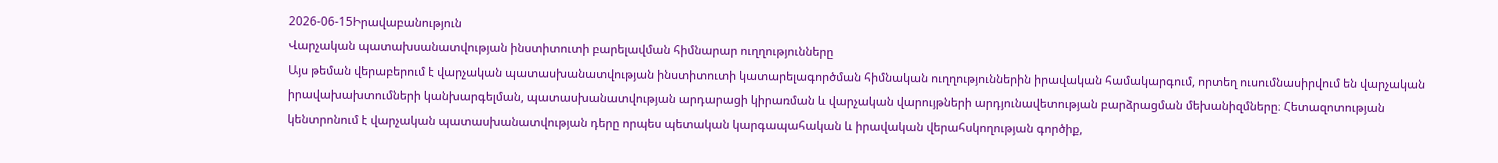2026-06-15Իրավաբանություն
Վարչական պատախսանատվության ինստիտուտի բարելավման հիմնարար ուղղությունները
Այս թեման վերաբերում է վարչական պատասխանատվության ինստիտուտի կատարելագործման հիմնական ուղղություններին իրավական համակարգում, որտեղ ուսումնասիրվում են վարչական իրավախախտումների կանխարգելման, պատասխանատվության արդարացի կիրառման և վարչական վարույթների արդյունավետության բարձրացման մեխանիզմները։ Հետազոտության կենտրոնում է վարչական պատասխանատվության դերը որպես պետական կարգապահական և իրավական վերահսկողության գործիք,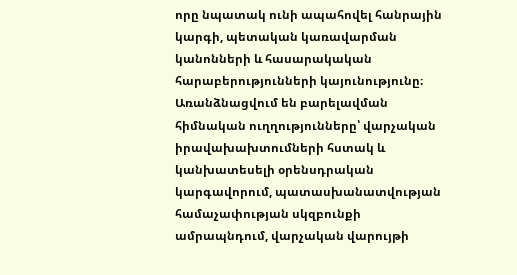որը նպատակ ունի ապահովել հանրային կարգի, պետական կառավարման կանոնների և հասարակական հարաբերությունների կայունությունը։ Առանձնացվում են բարելավման հիմնական ուղղությունները՝ վարչական իրավախախտումների հստակ և կանխատեսելի օրենսդրական կարգավորում, պատասխանատվության համաչափության սկզբունքի ամրապնդում, վարչական վարույթի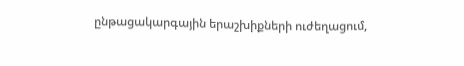ընթացակարգային երաշխիքների ուժեղացում,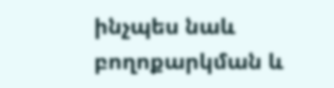ինչպես նաև բողոքարկման և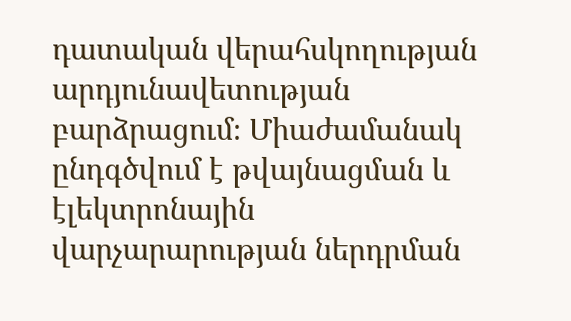դատական վերահսկողության արդյունավետության բարձրացում։ Միաժամանակ ընդգծվում է թվայնացման և էլեկտրոնային վարչարարության ներդրման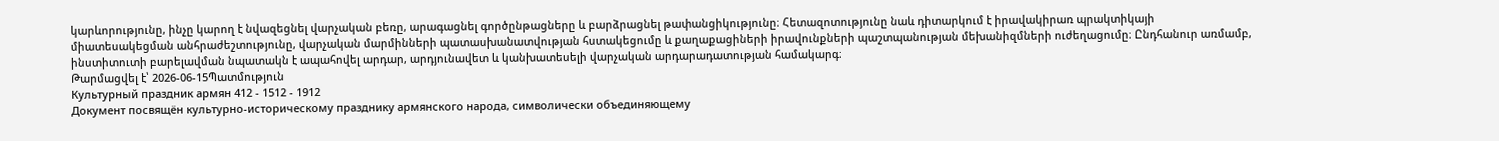կարևորությունը, ինչը կարող է նվազեցնել վարչական բեռը, արագացնել գործընթացները և բարձրացնել թափանցիկությունը։ Հետազոտությունը նաև դիտարկում է իրավակիրառ պրակտիկայի միատեսակեցման անհրաժեշտությունը, վարչական մարմինների պատասխանատվության հստակեցումը և քաղաքացիների իրավունքների պաշտպանության մեխանիզմների ուժեղացումը։ Ընդհանուր առմամբ, ինստիտուտի բարելավման նպատակն է ապահովել արդար, արդյունավետ և կանխատեսելի վարչական արդարադատության համակարգ։
Թարմացվել է՝ 2026-06-15Պատմություն
Культурный праздник армян 412 - 1512 - 1912
Документ посвящён культурно-историческому празднику армянского народа, символически объединяющему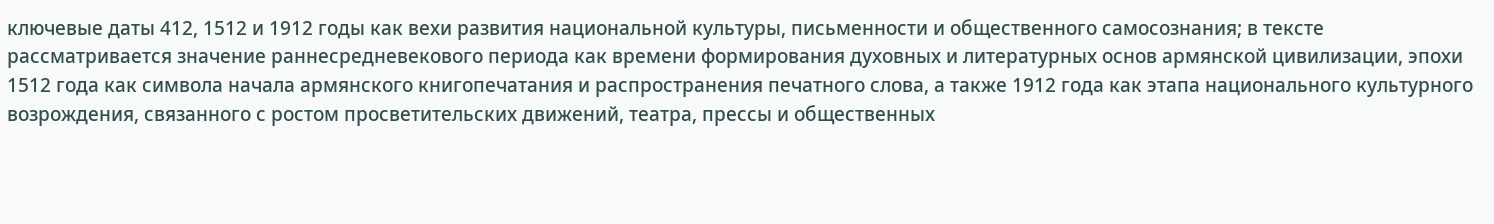ключевые даты 412, 1512 и 1912 годы как вехи развития национальной культуры, письменности и общественного самосознания; в тексте рассматривается значение раннесредневекового периода как времени формирования духовных и литературных основ армянской цивилизации, эпохи 1512 года как символа начала армянского книгопечатания и распространения печатного слова, а также 1912 года как этапа национального культурного возрождения, связанного с ростом просветительских движений, театра, прессы и общественных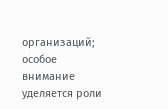организаций; особое внимание уделяется роли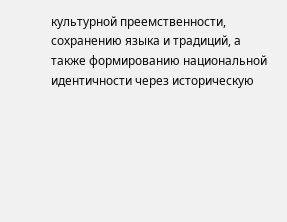культурной преемственности, сохранению языка и традиций, а также формированию национальной идентичности через историческую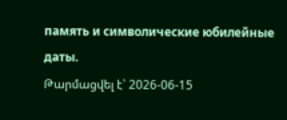память и символические юбилейные даты.
Թարմացվել է՝ 2026-06-15